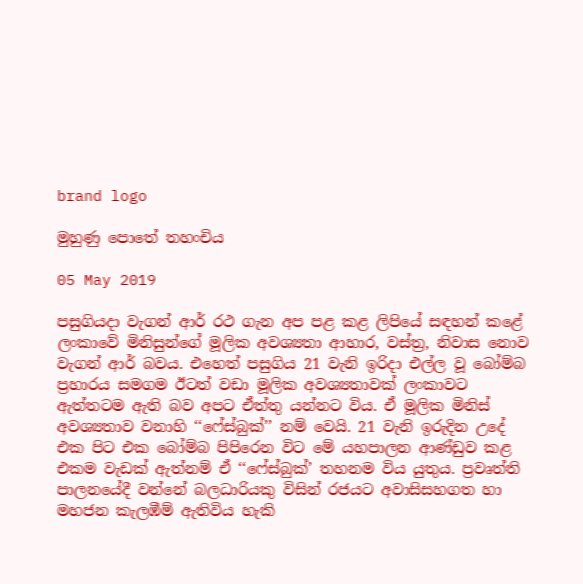brand logo

මුහුණු පොතේ තහංචිය

05 May 2019

පසුගියදා වැගන් ආර් රථ ගැන අප පළ කළ ලිපියේ සඳහන් කළේ ලංකාවේ මිනිසුන්ගේ මූලික අවශ්‍යතා ආහාර, වස්ත්‍ර, නිවාස නොව වැගන් ආර් බවය. එහෙත් පසුගිය 21 වැනි ඉරිදා එල්ල වූ බෝම්බ ප්‍රහාරය සමගම ඊටත් වඩා මූලික අවශ්‍යතාවක් ලංකාවට ඇත්තටම ඇති බව අපට ඒත්තු යන්නට විය. ඒ මූලික මිනිස් අවශ්‍යතාව වනාහි ‘‘ෆේස්බුක්’’ නම් වෙයි. 21 වැනි ඉරුදින උදේ එක පිට එක බෝම්බ පිපිරෙන විට මේ යහපාලන ආණ්ඩුව කළ එකම වැඩක් ඇත්නම් ඒ ‘‘ෆේස්බුක්’ තහනම විය යුතුය. ප්‍රවෘත්ති පාලනයේදී වන්නේ බලධාරියකු විසින් රජයට අවාසිසහගත හා මහජන කැලඹීම් ඇතිවිය හැකි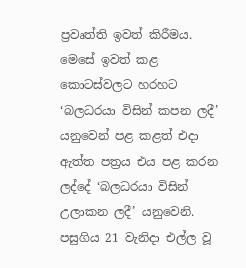ප්‍රවෘත්ති ඉවත් කිරීමය. මෙසේ ඉවත් කළ කොටස්වලට හරහට ‘බලධරයා විසින් කපන ලදී’ යනුවෙන් පළ කළත් එදා ඇත්ත පත්‍රය එය පළ කරන ලද්දේ ‘බලධරයා විසින් උලාකන ලදී’ යනුවෙනි. පසුගිය 21 වැනිදා එල්ල වූ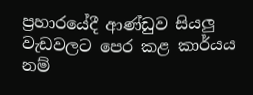ප්‍රහාරයේදී ආණ්ඩුව සියලු වැඩවලට පෙර කළ කාර්යය නම්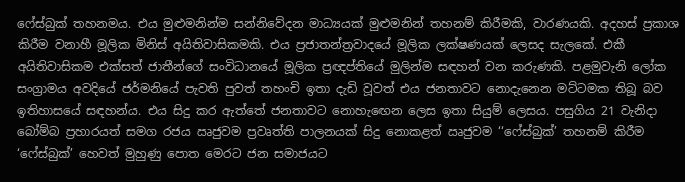ෆේස්බුක් තහනමය. එය මුළුමනින්ම සන්නිවේදන මාධ්‍යයක් මුළුමනින් තහනම් කිරීමකි, වාරණයකි. අදහස් ප්‍රකාශ කිරීම වනාහී මූලික මිනිස් අයිතිවාසිකමකි. එය ප්‍රජාතන්ත්‍රවාදයේ මූලික ලක්ෂණයක් ලෙසද සැලකේ. එකී අයිතිවාසිකම එක්සත් ජාතීන්ගේ සංවිධානයේ මූලික ප්‍රඥප්තියේ මුලින්ම සඳහන් වන කරුණකි. පළමුවැනි ලෝක සංග්‍රාමය අවදියේ ජර්මනියේ පැවති පුවත් තහංචි ඉතා දැඩි වූවත් එය ජනතාවට නොදැනෙන මට්ටමක තිබූ බව ඉතිහාසයේ සඳහන්ය. එය සිදු කර ඇත්තේ ජනතාවට නොහැඟෙන ලෙස ඉතා සියුම් ලෙසය. පසුගිය 21 වැනිදා බෝම්බ ප්‍රහාරයත් සමග රජය ඍජුවම ප්‍රවෘත්ති පාලනයක් සිදු නොකළත් ඍජුවම ‘‘ෆේස්බුක්’ තහනම් කිරීම ‘ෆේස්බුක්’ හෙවත් මුහුණු පොත මෙරට ජන සමාජයට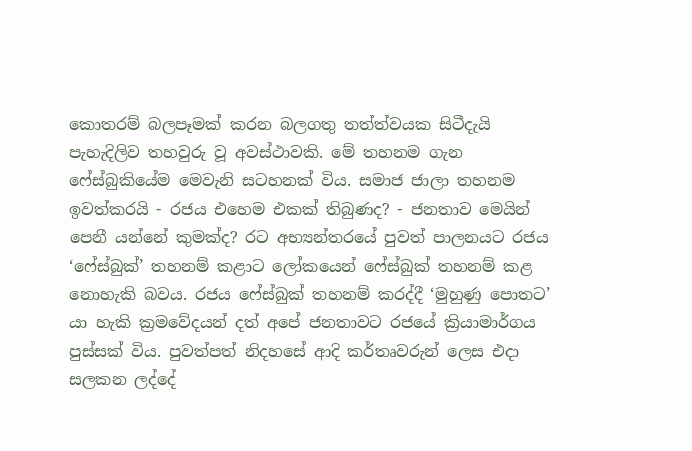කොතරම් බලපෑමක් කරන බලගතු තත්ත්වයක සිටීදැයි පැහැදිලිව තහවුරු වූ අවස්ථාවකි. මේ තහනම ගැන ෆේස්බුකියේම මෙවැනි සටහනක් විය. සමාජ ජාලා තහනම ඉවත්කරයි - රජය එහෙම එකක් තිබුණද? - ජනතාව මෙයින් පෙනී යන්නේ කුමක්ද? රට අභ්‍යන්තරයේ පුවත් පාලනයට රජය ‘ෆේස්බුක්’ තහනම් කළාට ලෝකයෙන් ෆේස්බුක් තහනම් කළ නොහැකි බවය. රජය ෆේස්බුක් තහනම් කරද්දී ‘මුහුණු පොතට’ යා හැකි ක්‍රමවේදයන් දත් අපේ ජනතාවට රජයේ ක්‍රියාමාර්ගය පුස්සක් විය. පුවත්පත් නිදහසේ ආදි කර්තෘවරුන් ලෙස එදා සලකන ලද්දේ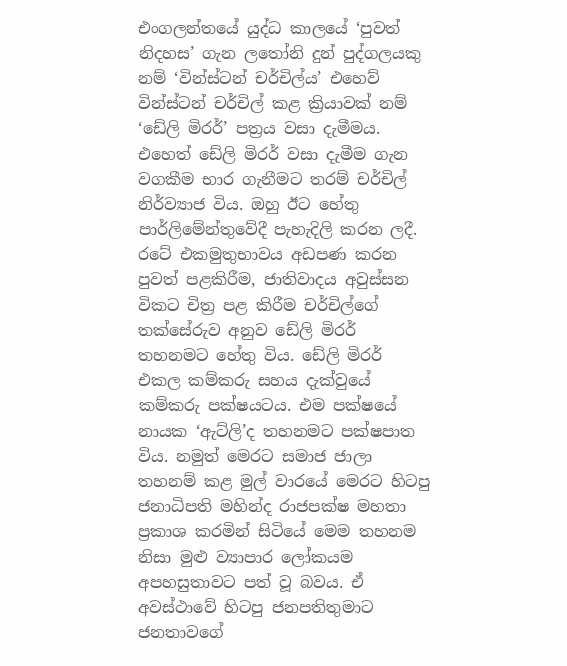එංගලන්තයේ යුද්ධ කාලයේ ‘පුවත් නිදහස’ ගැන ලතෝනි දුන් පුද්ගලයකු නම් ‘වින්ස්ටන් චර්චිල්ය’ එහෙව් වින්ස්ටන් චර්චිල් කළ ක්‍රියාවක් නම් ‘ඩේලි මිරර්’ පත්‍රය වසා දැමීමය. එහෙත් ඩේලි මිරර් වසා දැමීම ගැන වගකීම භාර ගැනීමට තරම් චර්චිල් නිර්ව්‍යාජ විය. ඔහු ඊට හේතු පාර්ලිමේන්තුවේදී පැහැදිලි කරන ලදී. රටේ එකමුතුභාවය අඩපණ කරන පුවත් පළකිරීම, ජාතිවාදය අවුස්සන විකට චිත්‍ර පළ කිරීම චර්චිල්ගේ තක්සේරුව අනුව ඩේලි මිරර් තහනමට හේතු විය. ඩේලි මිරර් එකල කම්කරු සහය දැක්වුයේ කම්කරු පක්ෂයටය. එම පක්ෂයේ නායක ‘ඇට්ලි’ද තහනමට පක්ෂපාත විය. නමුත් මෙරට සමාජ ජාලා තහනම් කළ මුල් වාරයේ මෙරට හිටපු ජනාධිපති මහින්ද රාජපක්ෂ මහතා ප්‍රකාශ කරමින් සිටියේ මෙම තහනම නිසා මුළු ව්‍යාපාර ලෝකයම අපහසුතාවට පත් වූ බවය. ඒ අවස්ථාවේ හිටපු ජනපතිතුමාට ජනතාවගේ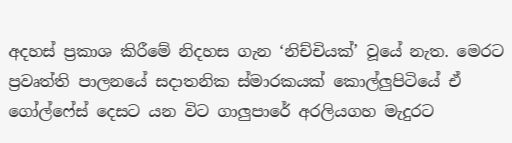අදහස් ප්‍රකාශ කිරීමේ නිදහස ගැන ‘නිච්චියක්’ වූයේ නැත. මෙරට ප්‍රවෘත්ති පාලනයේ සදාතනික ස්මාරකයක් කොල්ලුපිටියේ ඒ ගෝල්ෆේස් දෙසට යන විට ගාලුපාරේ අරලියගහ මැදුරට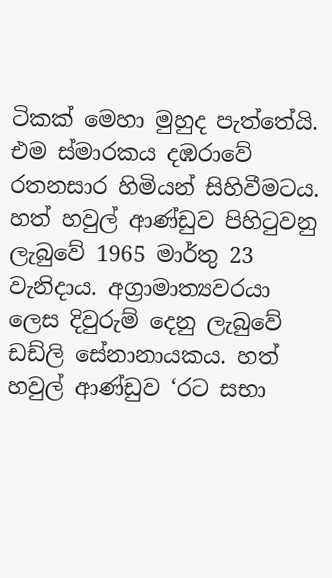ටිකක් මෙහා මුහුද පැත්තේයි. එම ස්මාරකය දඹරාවේ රතනසාර හිමියන් සිහිවීමටය. හත් හවුල් ආණ්ඩුව පිහිටුවනු ලැබුවේ 1965 මාර්තු 23 වැනිදාය. අග්‍රාමාත්‍යවරයා ලෙස දිවුරුම් දෙනු ලැබුවේ ඩඩ්ලි සේනානායකය. හත් හවුල් ආණ්ඩුව ‘රට සභා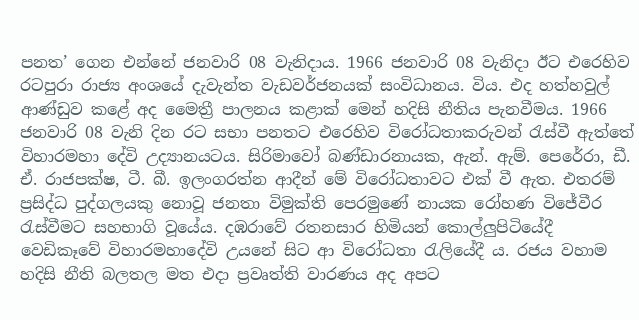පනත’ ගෙන එන්නේ ජනවාරි 08 වැනිදාය. 1966 ජනවාරි 08 වැනිදා ඊට එරෙහිව රටපුරා රාජ්‍ය අංශයේ දැවැන්ත වැඩවර්ජනයක් සංවිධානය. විය. එද හත්හවුල් ආණ්ඩුව කළේ අද මෛත්‍රී පාලනය කළාක් මෙන් හදිසි නීතිය පැනවීමය. 1966 ජනවාරි 08 වැනි දින රට සභා පනතට එරෙහිව විරෝධතාකරුවන් රැස්වී ඇත්තේ විහාරමහා දේවි උද්‍යානයටය. සිරිමාවෝ බණ්ඩාරනායක, ඇන්. ඇම්. පෙරේරා, ඩී. ඒ. රාජපක්ෂ, ටී. බී. ඉලංගරත්න ආදීන් මේ විරෝධතාවට එක් වී ඇත. එතරම් ප්‍රසිද්ධ පුද්ගලයකු නොවූ ජනතා විමුක්ති පෙරමුණේ නායක රෝහණ විජේවීර රැස්වීමට සහභාගි වූයේය. දඹරාවේ රතනසාර හිමියන් කොල්ලුපිටියේදී වෙඩිකෑවේ විහාරමහාදේවි උයනේ සිට ආ විරෝධතා රැලියේදී ය. රජය වහාම හදිසි නීති බලතල මත එදා ප්‍රවෘත්ති වාරණය අද අපට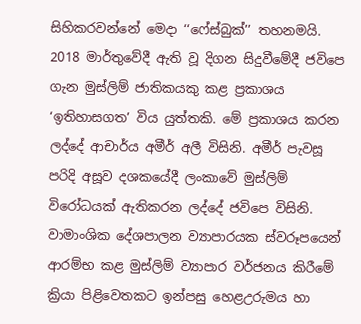සිහිකරවන්නේ මෙදා ‘‘ෆේස්බුක්’’ තහනමයි. 2018 මාර්තුවේදී ඇති වූ දිගන සිදුවීමේදී ජවිපෙ ගැන මුස්ලිම් ජාතිකයකු කළ ප්‍රකාශය ‘ඉතිහාසගත’ විය යුත්තකි. මේ ප්‍රකාශය කරන ලද්දේ ආචාර්ය අමීර් අලී විසිනි. අමීර් පැවසූ පරිදි අසූව දශකයේදී ලංකාවේ මුස්ලිම් විරෝධයක් ඇතිකරන ලද්දේ ජවිපෙ විසිනි. වාමාංශික දේශපාලන ව්‍යාපාරයක ස්වරූපයෙන් ආරම්භ කළ මුස්ලිම් ව්‍යාපාර වර්ජනය කිරීමේ ක්‍රියා පිළිවෙතකට ඉන්පසු හෙළඋරුමය හා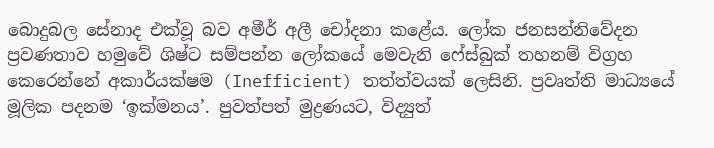බොදුබල සේනාද එක්වූ බව අමීර් අලී චෝදනා කළේය. ලෝක ජනසන්නිවේදන ප්‍රවණතාව හමුවේ ශිෂ්ට සම්පන්න ලෝකයේ මෙවැනි ෆේස්බුක් තහනම් විග්‍රහ කෙරෙන්නේ අකාර්යක්ෂම (Inefficient) තත්ත්වයක් ලෙසිනි. ප්‍රවෘත්ති මාධ්‍යයේ මූලික පදනම ‘ඉක්මනය’. පුවත්පත් මුද්‍රණයට, විද්‍යුත්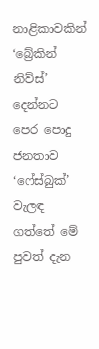නාළිකාවකින් ‘බ්‍රේකින් නිව්ස්’ දෙන්නට පෙර පොදු ජනතාව ‘ෆේස්බුක්’ වැලඳ ගත්තේ මේ පුවත් දැන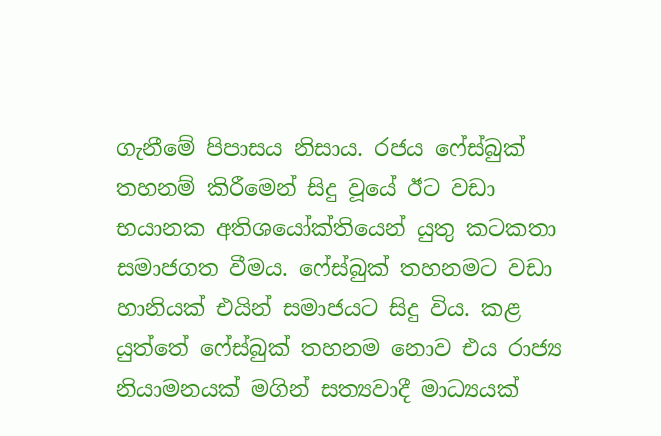ගැනීමේ පිපාසය නිසාය. රජය ෆේස්බුක් තහනම් කිරීමෙන් සිදු වූයේ ඊට වඩා භයානක අතිශයෝක්තියෙන් යුතු කටකතා සමාජගත වීමය. ෆේස්බුක් තහනමට වඩා හානියක් එයින් සමාජයට සිදු විය. කළ යුත්තේ ෆේස්බුක් තහනම නොව එය රාජ්‍ය නියාමනයක් මගින් සත්‍යවාදී මාධ්‍යයක්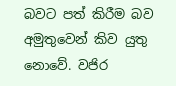බවට පත් කිරීම බව අමුතුවෙන් කිව යුතු නොවේ. වජිර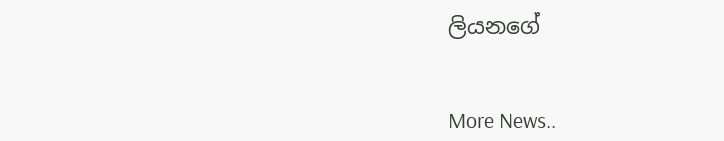ලියනගේ


More News..